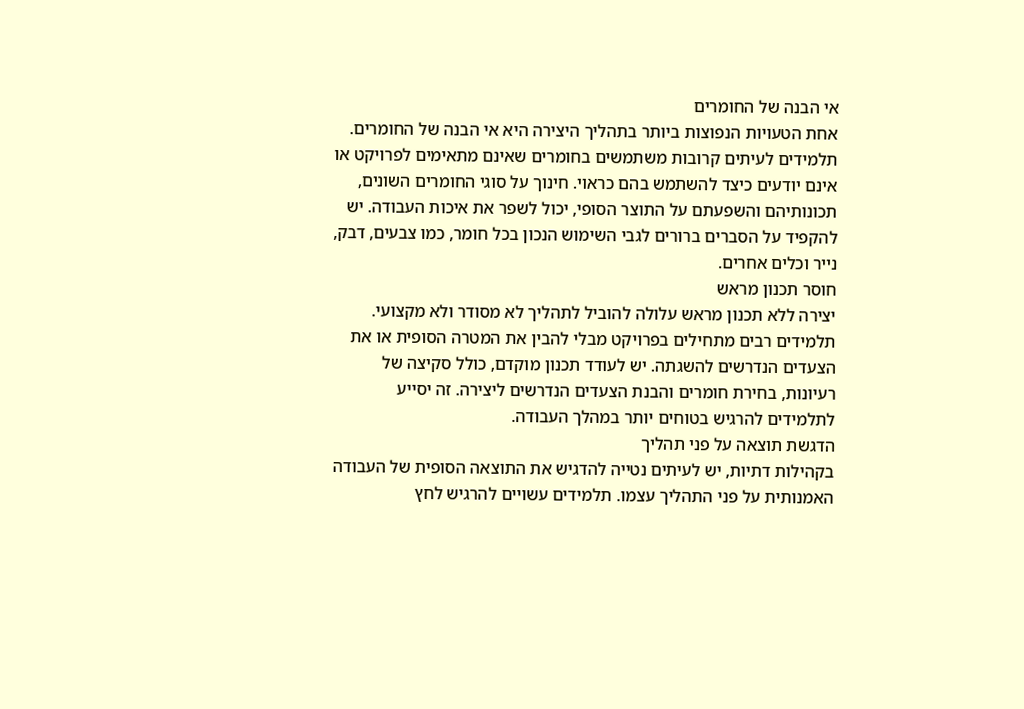אי הבנה של החומרים
אחת הטעויות הנפוצות ביותר בתהליך היצירה היא אי הבנה של החומרים. תלמידים לעיתים קרובות משתמשים בחומרים שאינם מתאימים לפרויקט או אינם יודעים כיצד להשתמש בהם כראוי. חינוך על סוגי החומרים השונים, תכונותיהם והשפעתם על התוצר הסופי, יכול לשפר את איכות העבודה. יש להקפיד על הסברים ברורים לגבי השימוש הנכון בכל חומר, כמו צבעים, דבק, נייר וכלים אחרים.
חוסר תכנון מראש
יצירה ללא תכנון מראש עלולה להוביל לתהליך לא מסודר ולא מקצועי. תלמידים רבים מתחילים בפרויקט מבלי להבין את המטרה הסופית או את הצעדים הנדרשים להשגתה. יש לעודד תכנון מוקדם, כולל סקיצה של רעיונות, בחירת חומרים והבנת הצעדים הנדרשים ליצירה. זה יסייע לתלמידים להרגיש בטוחים יותר במהלך העבודה.
הדגשת תוצאה על פני תהליך
בקהילות דתיות, יש לעיתים נטייה להדגיש את התוצאה הסופית של העבודה האמנותית על פני התהליך עצמו. תלמידים עשויים להרגיש לחץ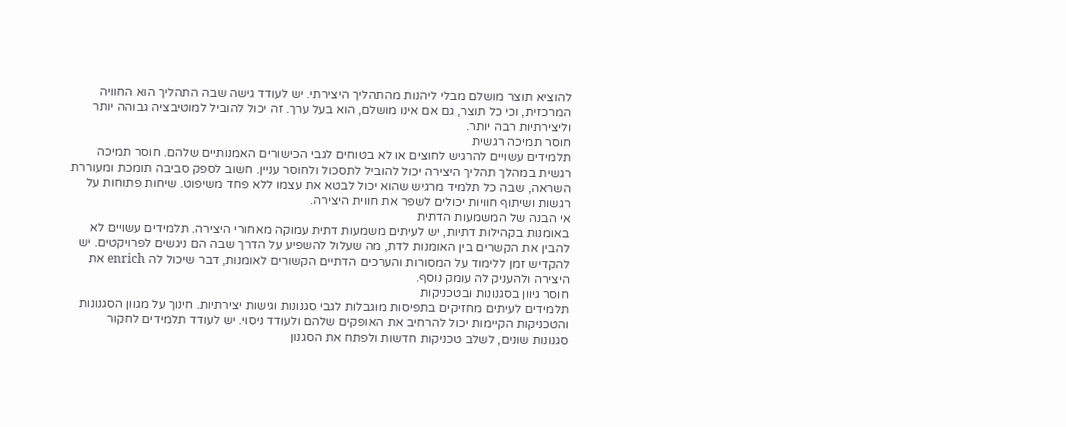להוציא תוצר מושלם מבלי ליהנות מהתהליך היצירתי. יש לעודד גישה שבה התהליך הוא החוויה המרכזית, וכי כל תוצר, גם אם אינו מושלם, הוא בעל ערך. זה יכול להוביל למוטיבציה גבוהה יותר וליצירתיות רבה יותר.
חוסר תמיכה רגשית
תלמידים עשויים להרגיש לחוצים או לא בטוחים לגבי הכישורים האמנותיים שלהם. חוסר תמיכה רגשית במהלך תהליך היצירה יכול להוביל לתסכול ולחוסר עניין. חשוב לספק סביבה תומכת ומעוררת השראה, שבה כל תלמיד מרגיש שהוא יכול לבטא את עצמו ללא פחד משיפוט. שיחות פתוחות על רגשות ושיתוף חוויות יכולים לשפר את חווית היצירה.
אי הבנה של המשמעות הדתית
באומנות בקהילות דתיות, יש לעיתים משמעות דתית עמוקה מאחורי היצירה. תלמידים עשויים לא להבין את הקשרים בין האומנות לדת, מה שעלול להשפיע על הדרך שבה הם ניגשים לפרויקטים. יש להקדיש זמן ללימוד על המסורות והערכים הדתיים הקשורים לאומנות, דבר שיכול לה enrich את היצירה ולהעניק לה עומק נוסף.
חוסר גיוון בסגנונות ובטכניקות
תלמידים לעיתים מחזיקים בתפיסות מוגבלות לגבי סגנונות וגישות יצירתיות. חינוך על מגוון הסגנונות והטכניקות הקיימות יכול להרחיב את האופקים שלהם ולעודד ניסוי. יש לעודד תלמידים לחקור סגנונות שונים, לשלב טכניקות חדשות ולפתח את הסגנון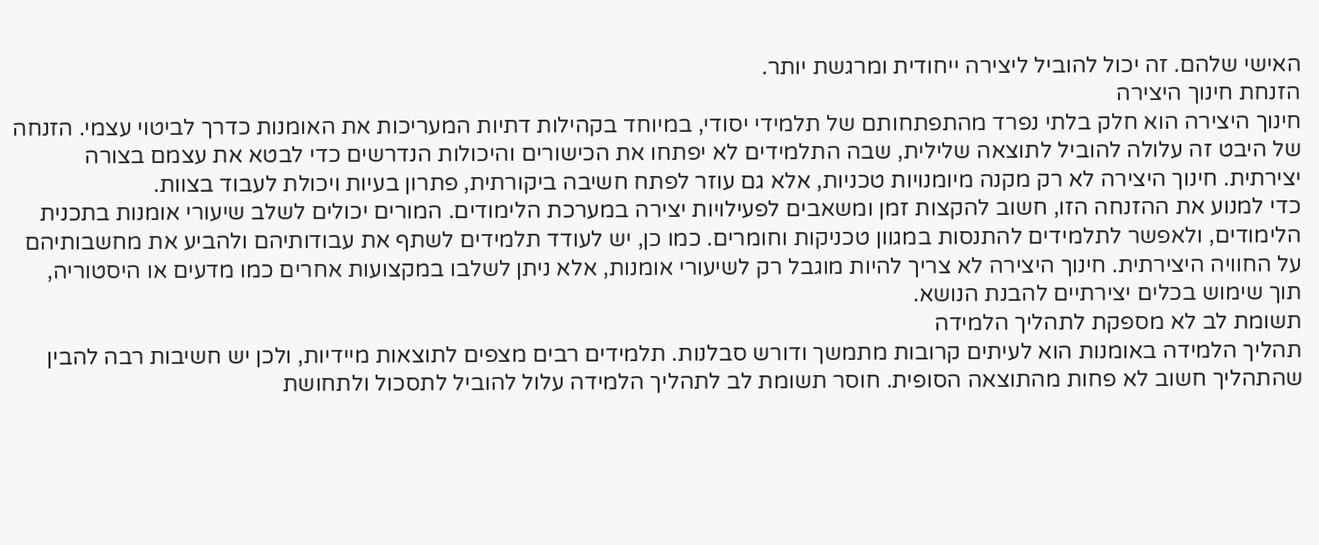האישי שלהם. זה יכול להוביל ליצירה ייחודית ומרגשת יותר.
הזנחת חינוך היצירה
חינוך היצירה הוא חלק בלתי נפרד מהתפתחותם של תלמידי יסודי, במיוחד בקהילות דתיות המעריכות את האומנות כדרך לביטוי עצמי. הזנחה של היבט זה עלולה להוביל לתוצאה שלילית, שבה התלמידים לא יפתחו את הכישורים והיכולות הנדרשים כדי לבטא את עצמם בצורה יצירתית. חינוך היצירה לא רק מקנה מיומנויות טכניות, אלא גם עוזר לפתח חשיבה ביקורתית, פתרון בעיות ויכולת לעבוד בצוות.
כדי למנוע את ההזנחה הזו, חשוב להקצות זמן ומשאבים לפעילויות יצירה במערכת הלימודים. המורים יכולים לשלב שיעורי אומנות בתכנית הלימודים, ולאפשר לתלמידים להתנסות במגוון טכניקות וחומרים. כמו כן, יש לעודד תלמידים לשתף את עבודותיהם ולהביע את מחשבותיהם על החוויה היצירתית. חינוך היצירה לא צריך להיות מוגבל רק לשיעורי אומנות, אלא ניתן לשלבו במקצועות אחרים כמו מדעים או היסטוריה, תוך שימוש בכלים יצירתיים להבנת הנושא.
תשומת לב לא מספקת לתהליך הלמידה
תהליך הלמידה באומנות הוא לעיתים קרובות מתמשך ודורש סבלנות. תלמידים רבים מצפים לתוצאות מיידיות, ולכן יש חשיבות רבה להבין שהתהליך חשוב לא פחות מהתוצאה הסופית. חוסר תשומת לב לתהליך הלמידה עלול להוביל לתסכול ולתחושת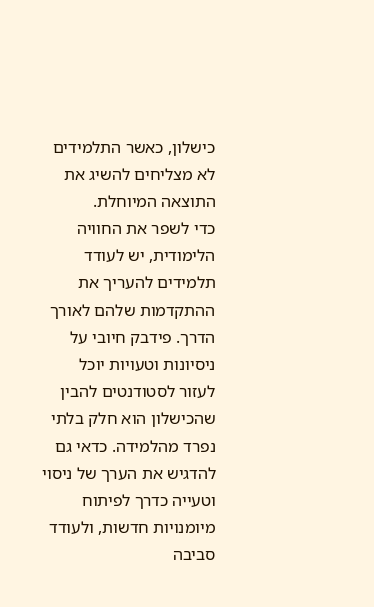כישלון, כאשר התלמידים לא מצליחים להשיג את התוצאה המיוחלת.
כדי לשפר את החוויה הלימודית, יש לעודד תלמידים להעריך את ההתקדמות שלהם לאורך הדרך. פידבק חיובי על ניסיונות וטעויות יוכל לעזור לסטודנטים להבין שהכישלון הוא חלק בלתי נפרד מהלמידה. כדאי גם להדגיש את הערך של ניסוי וטעייה כדרך לפיתוח מיומנויות חדשות, ולעודד סביבה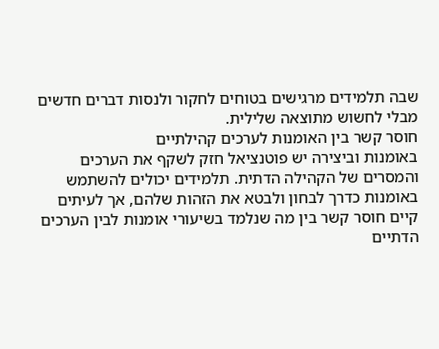שבה תלמידים מרגישים בטוחים לחקור ולנסות דברים חדשים מבלי לחשוש מתוצאה שלילית.
חוסר קשר בין האומנות לערכים קהילתיים
באומנות וביצירה יש פוטנציאל חזק לשקף את הערכים והמסרים של הקהילה הדתית. תלמידים יכולים להשתמש באומנות כדרך לבחון ולבטא את הזהות שלהם, אך לעיתים קיים חוסר קשר בין מה שנלמד בשיעורי אומנות לבין הערכים הדתיים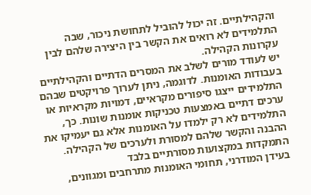והקהילתיים. זה יכול להוביל לתחושת ניכור, שבה התלמידים לא רואים את הקשר בין היצירה שלהם לבין עקרונות הקהילה.
יש לעודד מורים לשלב את המסרים הדתיים והקהילתיים בעבודות האומנות. לדוגמה, ניתן לערוך פרויקטים שבהם התלמידים ייצגו סיפורים מקראיים, דמויות מקראיות או ערכים דתיים באמצעות טכניקות אומנות שונות. כך, התלמידים לא רק ילמדו על האומנות אלא גם יעמיקו את ההבנה והקשר שלהם למסורת ולערכים של הקהילה.
התמקדות במקצועות מסורתיים בלבד
בעידן המודרני, תחומי האומנות מתרחבים ומגוונים,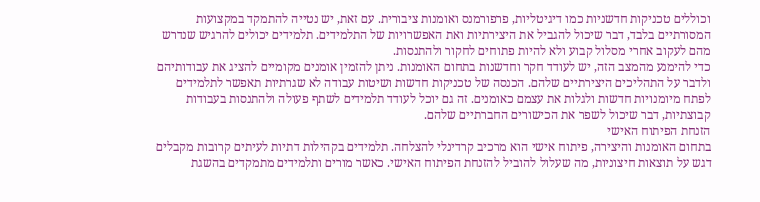וכוללים טכניקות חדשניות כמו דיגיטליות, פרפורמנס ואומנות ציבורית. עם זאת, יש נטייה להתמקד במקצועות המסורתיים בלבד, דבר שיכול להגביל את היצירתיות ואת האפשרויות של התלמידים. תלמידים יכולים להרגיש שנדרש מהם לעקוב אחרי מסלול קבוע ולא להיות פתוחים לחקור ולהתנסות.
כדי להימנע מהמצב הזה, יש לעודד חקר וחדשנות בתחום האומנות. ניתן להזמין אומנים מקומיים להציג את עבודותיהם ולדבר על התהליכים היצירתיים שלהם. הכנסה של טכניקות חדשות ושיטות עבודה לא שגרתיות תאפשר לתלמידים לפתח מיומנויות חדשות ולגלות את עצמם כאומנים. זה גם יוכל לעודד תלמידים לשתף פעולה ולהתנסות בעבודות קבוצתיות, דבר שיכול לשפר את הכישורים החברתיים שלהם.
הזנחת הפיתוח האישי
בתחום האומנות והיצירה, פיתוח אישי הוא מרכיב קרדינלי להצלחה. תלמידים בקהילות דתיות לעיתים קרובות מקבלים דגש על תוצאות חיצוניות, מה שעלול להוביל להזנחת הפיתוח האישי. כאשר מורים ותלמידים מתמקדים בהשגת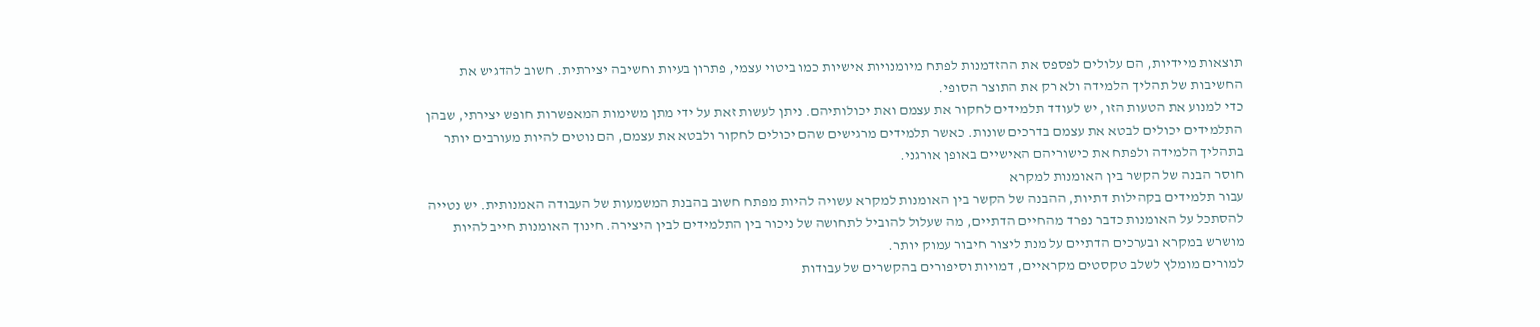תוצאות מיידיות, הם עלולים לפספס את ההזדמנות לפתח מיומנויות אישיות כמו ביטוי עצמי, פתרון בעיות וחשיבה יצירתית. חשוב להדגיש את החשיבות של תהליך הלמידה ולא רק את התוצר הסופי.
כדי למנוע את הטעות הזו, יש לעודד תלמידים לחקור את עצמם ואת יכולותיהם. ניתן לעשות זאת על ידי מתן משימות המאפשרות חופש יצירתי, שבהן התלמידים יכולים לבטא את עצמם בדרכים שונות. כאשר תלמידים מרגישים שהם יכולים לחקור ולבטא את עצמם, הם נוטים להיות מעורבים יותר בתהליך הלמידה ולפתח את כישוריהם האישיים באופן אורגני.
חוסר הבנה של הקשר בין האומנות למקרא
עבור תלמידים בקהילות דתיות, ההבנה של הקשר בין האומנות למקרא עשויה להיות מפתח חשוב בהבנת המשמעות של העבודה האמנותית. יש נטייה להסתכל על האומנות כדבר נפרד מהחיים הדתיים, מה שעלול להוביל לתחושה של ניכור בין התלמידים לבין היצירה. חינוך האומנות חייב להיות מושרש במקרא ובערכים הדתיים על מנת ליצור חיבור עמוק יותר.
למורים מומלץ לשלב טקסטים מקראיים, דמויות וסיפורים בהקשרים של עבודות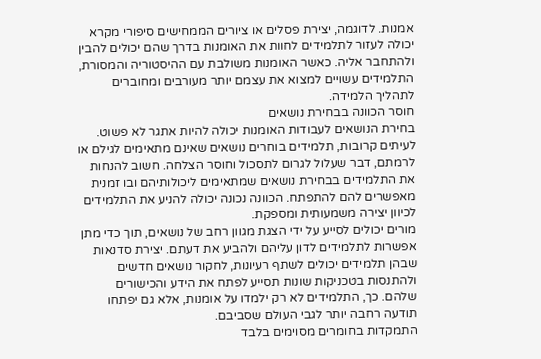אמנות. לדוגמה, יצירת פסלים או ציורים הממחישים סיפורי מקרא יכולה לעזור לתלמידים לחוות את האומנות בדרך שהם יכולים להבין ולהתחבר אליה. כאשר האומנות משולבת עם ההיסטוריה והמסורת, התלמידים עשויים למצוא את עצמם יותר מעורבים ומחוברים לתהליך הלמידה.
חוסר הכוונה בבחירת נושאים
בחירת הנושאים לעבודות האומנות יכולה להיות אתגר לא פשוט. לעיתים קרובות, תלמידים בוחרים נושאים שאינם מתאימים לגילם או לרמתם, דבר שעלול לגרום לתסכול וחוסר הצלחה. חשוב להנחות את התלמידים בבחירת נושאים שמתאימים ליכולותיהם ובו זמנית מאפשרים להם להתפתח. הכוונה נכונה יכולה להניע את התלמידים לכיוון יצירה משמעותית ומספקת.
מורים יכולים לסייע על ידי הצגת מגוון רחב של נושאים, תוך כדי מתן אפשרות לתלמידים לדון עליהם ולהביע את דעתם. יצירת סדנאות שבהן תלמידים יכולים לשתף רעיונות, לחקור נושאים חדשים ולהתנסות בטכניקות שונות תסייע לפתח את הידע והכישורים שלהם. כך, התלמידים לא רק ילמדו על אומנות, אלא גם יפתחו תודעה רחבה יותר לגבי העולם שסביבם.
התמקדות בחומרים מסוימים בלבד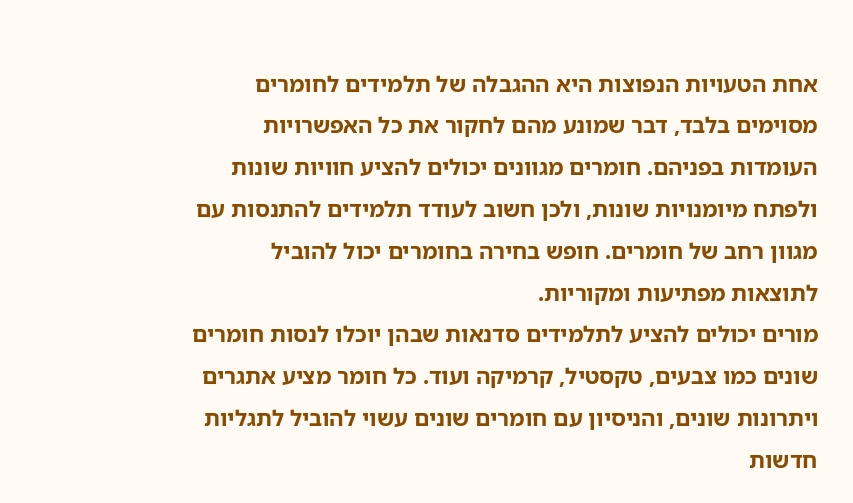אחת הטעויות הנפוצות היא ההגבלה של תלמידים לחומרים מסוימים בלבד, דבר שמונע מהם לחקור את כל האפשרויות העומדות בפניהם. חומרים מגוונים יכולים להציע חוויות שונות ולפתח מיומנויות שונות, ולכן חשוב לעודד תלמידים להתנסות עם מגוון רחב של חומרים. חופש בחירה בחומרים יכול להוביל לתוצאות מפתיעות ומקוריות.
מורים יכולים להציע לתלמידים סדנאות שבהן יוכלו לנסות חומרים שונים כמו צבעים, טקסטיל, קרמיקה ועוד. כל חומר מציע אתגרים ויתרונות שונים, והניסיון עם חומרים שונים עשוי להוביל לתגליות חדשות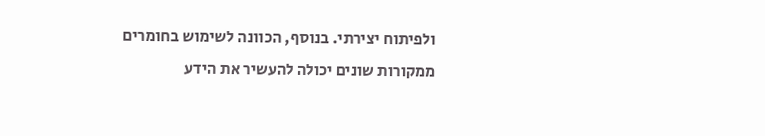ולפיתוח יצירתי. בנוסף, הכוונה לשימוש בחומרים ממקורות שונים יכולה להעשיר את הידע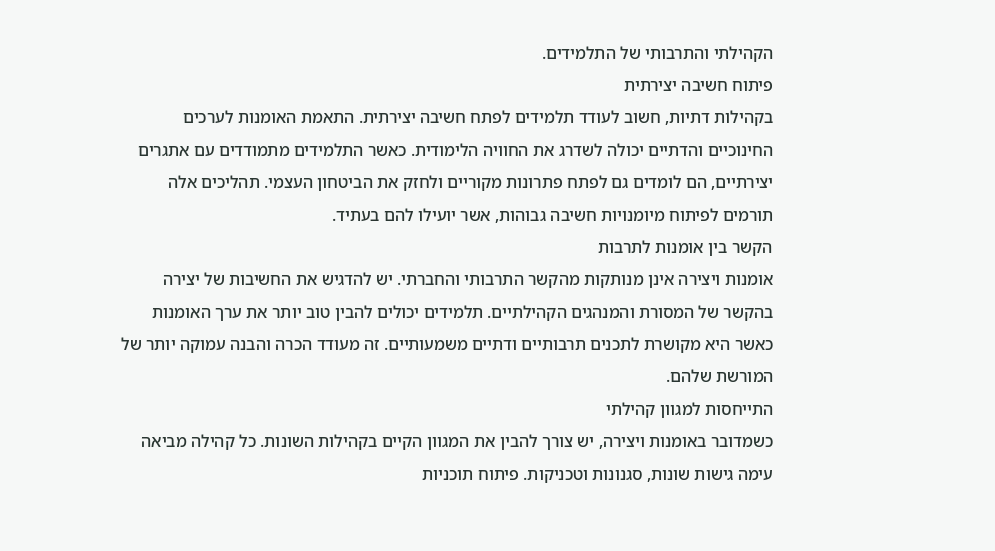הקהילתי והתרבותי של התלמידים.
פיתוח חשיבה יצירתית
בקהילות דתיות, חשוב לעודד תלמידים לפתח חשיבה יצירתית. התאמת האומנות לערכים החינוכיים והדתיים יכולה לשדרג את החוויה הלימודית. כאשר התלמידים מתמודדים עם אתגרים יצירתיים, הם לומדים גם לפתח פתרונות מקוריים ולחזק את הביטחון העצמי. תהליכים אלה תורמים לפיתוח מיומנויות חשיבה גבוהות, אשר יועילו להם בעתיד.
הקשר בין אומנות לתרבות
אומנות ויצירה אינן מנותקות מהקשר התרבותי והחברתי. יש להדגיש את החשיבות של יצירה בהקשר של המסורת והמנהגים הקהילתיים. תלמידים יכולים להבין טוב יותר את ערך האומנות כאשר היא מקושרת לתכנים תרבותיים ודתיים משמעותיים. זה מעודד הכרה והבנה עמוקה יותר של המורשת שלהם.
התייחסות למגוון קהילתי
כשמדובר באומנות ויצירה, יש צורך להבין את המגוון הקיים בקהילות השונות. כל קהילה מביאה עימה גישות שונות, סגנונות וטכניקות. פיתוח תוכניות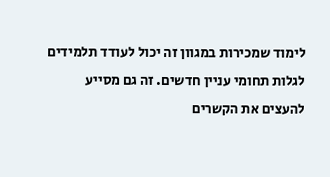לימוד שמכירות במגוון זה יכול לעודד תלמידים לגלות תחומי עניין חדשים. זה גם מסייע להעצים את הקשרים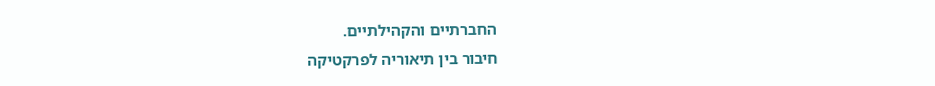החברתיים והקהילתיים.
חיבור בין תיאוריה לפרקטיקה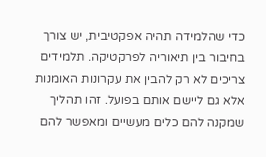כדי שהלמידה תהיה אפקטיבית, יש צורך בחיבור בין תיאוריה לפרקטיקה. תלמידים צריכים לא רק להבין את עקרונות האומנות אלא גם ליישם אותם בפועל. זהו תהליך שמקנה להם כלים מעשיים ומאפשר להם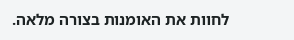לחוות את האומנות בצורה מלאה.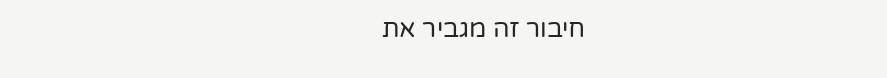חיבור זה מגביר את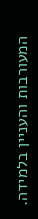המעורבות והעניין בלמידה.